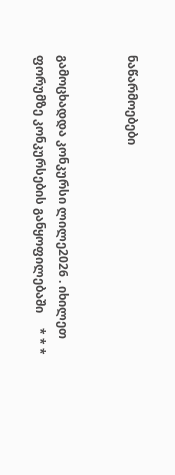ნაწარმოებები


გამოცხადდა კონკურსი ლილე2026 . იხილეთ ფორუმზე კონკურსების განყოფილებაში     * * *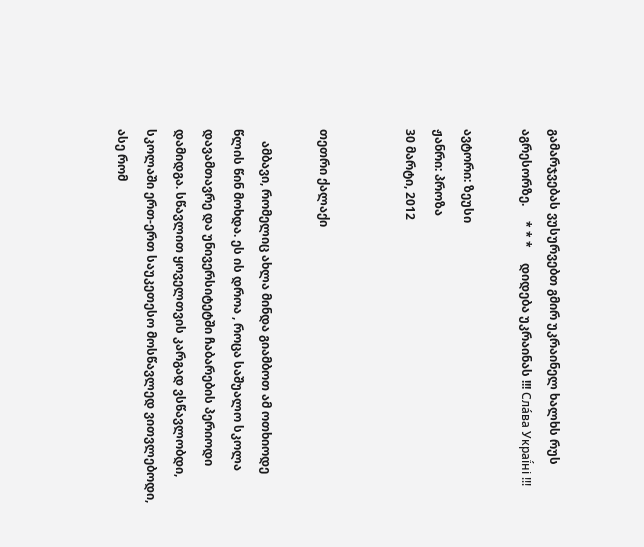გამარჯვებას ვუსურვებთ გმირ უკრაინელ ხალხს რუს აგრესორზე.     * * *     დიდება უკრაინას !!! Сла́ва Украї́ні !!!

ავტორი: ზეუსი
ჟანრი: პროზა
30 მარტი, 2012


თეთრი ქალაქი

    ამბავი, რომელიც ახლა მინდა გიამბოთ ამ ოთხიოდე წლის წინ მოხდა. ეს ის დროა , როცა საშუალო სკოლა დავამთავრე და უნივერსიტეტში ჩაბარების პერიოდი დამიდგა. სწავლით ყოველთვის კარგად ვსწავლობდი, სკოლაში ერთ-ერთ საუკეთესო მოსწავლედ ვითვლებოდი, ასე რომ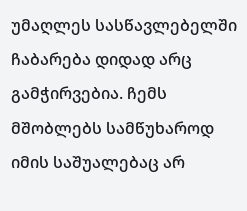უმაღლეს სასწავლებელში ჩაბარება დიდად არც გამჭირვებია. ჩემს  მშობლებს სამწუხაროდ იმის საშუალებაც არ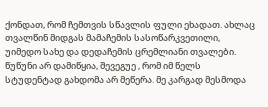ქონდათ, რომ ჩემთვის სწავლის ფული ეხადათ. ახლაც თვალწინ მიდგას მამაჩემის სასოწარკვეთილი, უიმედო სახე და დედაჩემის ცრემლიანი თვალები. წუწუნი არ დამიწყია, შევეგუე , რომ იმ წელს სტუდენტად გახდომა არ მეწერა. მე კარგად მესმოდა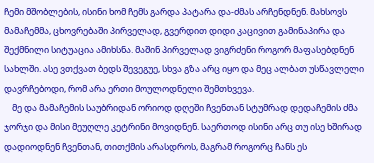ჩემი მშობლების, ისინი ხომ ჩემს გარდა პატარა და-ძმას არჩენდნენ. მახსოვს მამაჩემმა, ცხოვრებაში პირველად, გვერდით დიდი კაცივით გამინაპირა და შექმნილი სიტუაცია ამიხსნა. მაშინ პირველად ვიგრძენი როგორ მაფასებდნენ სახლში. ასე ვთქვათ ბედს შევეგუე, სხვა გზა არც იყო და მეც ალბათ უსწავლელი დავრჩებოდი, რომ არა ერთი მოულოდნელი შემთხვევა.
    მე და მამაჩემის საუბრიდან ორიოდ დღეში ჩვენთან სტუმრად დედაჩემის ძმა ჯორჯი და მისი მეუღლე კეტრინი მოვიდნენ. საერთოდ ისინი არც თუ ისე ხშირად დადიოდნენ ჩვენთან, თითქმის არასდროს, მაგრამ როგორც ჩანს ეს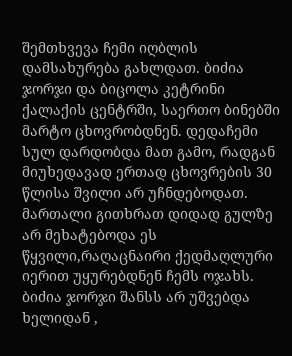შემთხვევა ჩემი იღბლის  დამსახურება გახლდათ. ბიძია ჯორჯი და ბიცოლა კეტრინი ქალაქის ცენტრში, საერთო ბინებში მარტო ცხოვრობდნენ. დედაჩემი სულ დარდობდა მათ გამო, რადგან მიუხედავად ერთად ცხოვრების 30 წლისა შვილი არ უჩნდებოდათ. მართალი გითხრათ დიდად გულზე არ მეხატებოდა ეს წყვილი,რაღაცნაირი ქედმაღლური იერით უყურებდნენ ჩემს ოჯახს. ბიძია ჯორჯი შანსს არ უშვებდა ხელიდან ,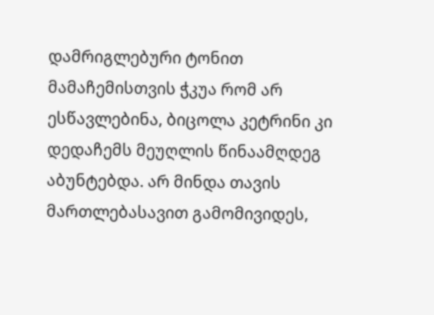დამრიგლებური ტონით მამაჩემისთვის ჭკუა რომ არ ესწავლებინა, ბიცოლა კეტრინი კი დედაჩემს მეუღლის წინაამღდეგ აბუნტებდა. არ მინდა თავის მართლებასავით გამომივიდეს,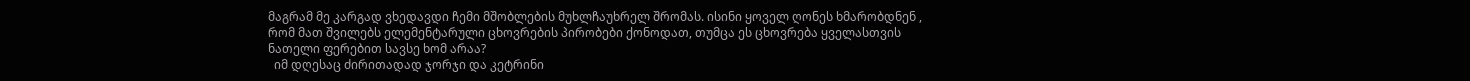მაგრამ მე კარგად ვხედავდი ჩემი მშობლების მუხლჩაუხრელ შრომას. ისინი ყოველ ღონეს ხმარობდნენ , რომ მათ შვილებს ელემენტარული ცხოვრების პირობები ქონოდათ, თუმცა ეს ცხოვრება ყველასთვის ნათელი ფერებით სავსე ხომ არაა?
  იმ დღესაც ძირითადად ჯორჯი და კეტრინი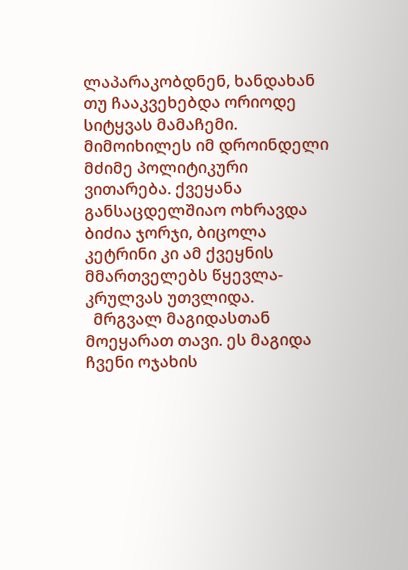ლაპარაკობდნენ, ხანდახან თუ ჩააკვეხებდა ორიოდე სიტყვას მამაჩემი. მიმოიხილეს იმ დროინდელი მძიმე პოლიტიკური ვითარება. ქვეყანა განსაცდელშიაო ოხრავდა ბიძია ჯორჯი, ბიცოლა კეტრინი კი ამ ქვეყნის მმართველებს წყევლა-კრულვას უთვლიდა.
  მრგვალ მაგიდასთან მოეყარათ თავი. ეს მაგიდა ჩვენი ოჯახის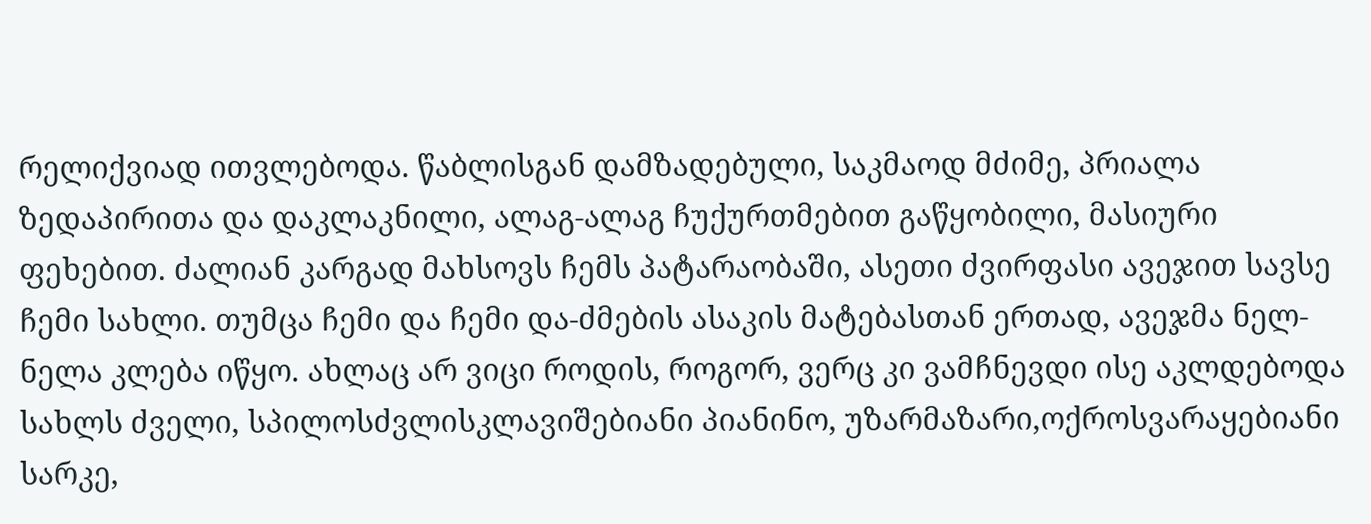რელიქვიად ითვლებოდა. წაბლისგან დამზადებული, საკმაოდ მძიმე, პრიალა ზედაპირითა და დაკლაკნილი, ალაგ-ალაგ ჩუქურთმებით გაწყობილი, მასიური ფეხებით. ძალიან კარგად მახსოვს ჩემს პატარაობაში, ასეთი ძვირფასი ავეჯით სავსე ჩემი სახლი. თუმცა ჩემი და ჩემი და-ძმების ასაკის მატებასთან ერთად, ავეჯმა ნელ-ნელა კლება იწყო. ახლაც არ ვიცი როდის, როგორ, ვერც კი ვამჩნევდი ისე აკლდებოდა სახლს ძველი, სპილოსძვლისკლავიშებიანი პიანინო, უზარმაზარი,ოქროსვარაყებიანი სარკე,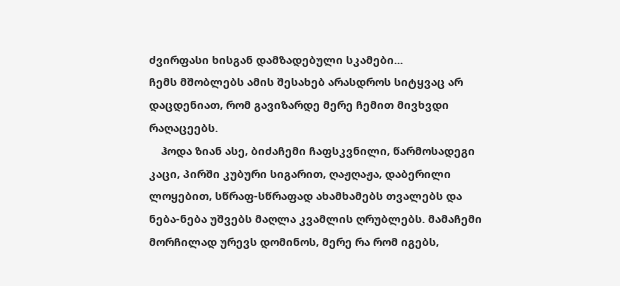ძვირფასი ხისგან დამზადებული სკამები...
ჩემს მშობლებს ამის შესახებ არასდროს სიტყვაც არ დაცდენიათ, რომ გავიზარდე მერე ჩემით მივხვდი რაღაცეებს.
    ჰოდა ზიან ასე, ბიძაჩემი ჩაფსკვნილი, წარმოსადეგი კაცი, პირში კუბური სიგარით, ღაჟღაჟა, დაბერილი ლოყებით, სწრაფ-სწრაფად ახამხამებს თვალებს და ნება-ნება უშვებს მაღლა კვამლის ღრუბლებს. მამაჩემი მორჩილად ურევს დომინოს, მერე რა რომ იგებს,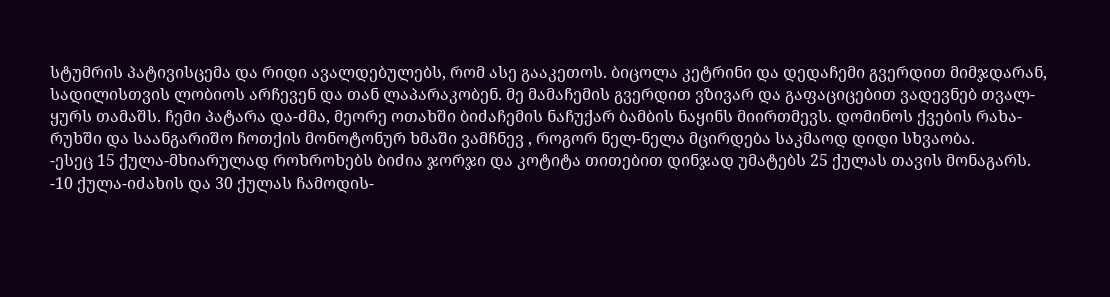სტუმრის პატივისცემა და რიდი ავალდებულებს, რომ ასე გააკეთოს. ბიცოლა კეტრინი და დედაჩემი გვერდით მიმჯდარან, სადილისთვის ლობიოს არჩევენ და თან ლაპარაკობენ. მე მამაჩემის გვერდით ვზივარ და გაფაციცებით ვადევნებ თვალ-ყურს თამაშს. ჩემი პატარა და-ძმა, მეორე ოთახში ბიძაჩემის ნაჩუქარ ბამბის ნაყინს მიირთმევს. დომინოს ქვების რახა-რუხში და საანგარიშო ჩოთქის მონოტონურ ხმაში ვამჩნევ , როგორ ნელ-ნელა მცირდება საკმაოდ დიდი სხვაობა.
-ესეც 15 ქულა-მხიარულად როხროხებს ბიძია ჯორჯი და კოტიტა თითებით დინჯად უმატებს 25 ქულას თავის მონაგარს.
-10 ქულა-იძახის და 30 ქულას ჩამოდის-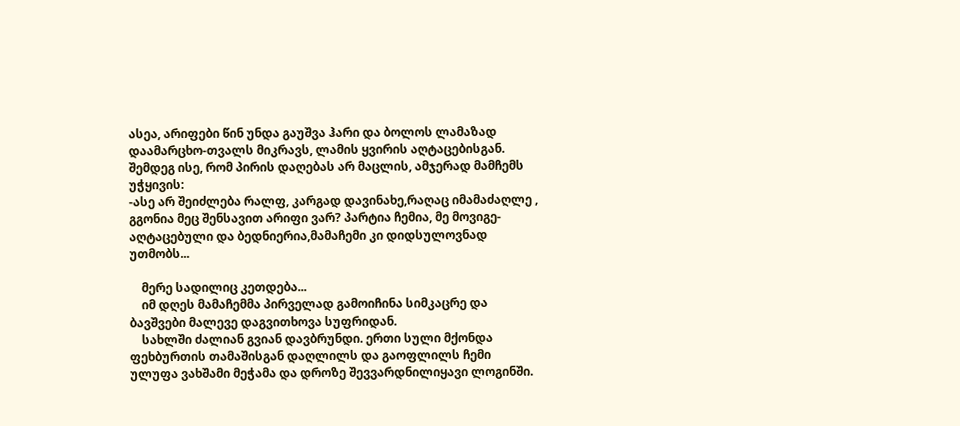ასეა, არიფები წინ უნდა გაუშვა ჰარი და ბოლოს ლამაზად დაამარცხო-თვალს მიკრავს, ლამის ყვირის აღტაცებისგან. შემდეგ ისე, რომ პირის დაღებას არ მაცლის, ამჯერად მამჩემს უჭყივის:
-ასე არ შეიძლება რალფ, კარგად დავინახე,რაღაც იმამაძაღლე , გგონია მეც შენსავით არიფი ვარ? პარტია ჩემია, მე მოვიგე-აღტაცებული და ბედნიერია,მამაჩემი კი დიდსულოვნად უთმობს...

    მერე სადილიც კეთდება...
    იმ დღეს მამაჩემმა პირველად გამოიჩინა სიმკაცრე და ბავშვები მალევე დაგვითხოვა სუფრიდან.
    სახლში ძალიან გვიან დავბრუნდი. ერთი სული მქონდა ფეხბურთის თამაშისგან დაღლილს და გაოფლილს ჩემი ულუფა ვახშამი მეჭამა და დროზე შევვარდნილიყავი ლოგინში.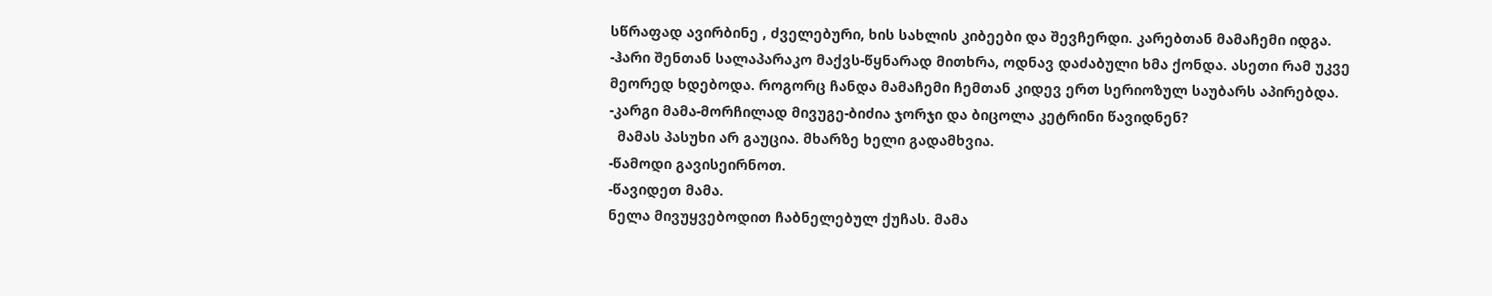სწრაფად ავირბინე , ძველებური, ხის სახლის კიბეები და შევჩერდი. კარებთან მამაჩემი იდგა.
-ჰარი შენთან სალაპარაკო მაქვს-წყნარად მითხრა, ოდნავ დაძაბული ხმა ქონდა. ასეთი რამ უკვე მეორედ ხდებოდა. როგორც ჩანდა მამაჩემი ჩემთან კიდევ ერთ სერიოზულ საუბარს აპირებდა.
-კარგი მამა-მორჩილად მივუგე-ბიძია ჯორჯი და ბიცოლა კეტრინი წავიდნენ?
  მამას პასუხი არ გაუცია. მხარზე ხელი გადამხვია.
-წამოდი გავისეირნოთ.
-წავიდეთ მამა.
ნელა მივუყვებოდით ჩაბნელებულ ქუჩას. მამა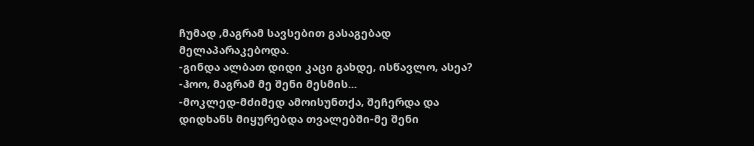ჩუმად ,მაგრამ სავსებით გასაგებად მელაპარაკებოდა.
-გინდა ალბათ დიდი კაცი გახდე, ისწავლო, ასეა?
-ჰოო, მაგრამ მე შენი მესმის...
-მოკლედ-მძიმედ ამოისუნთქა, შეჩერდა და დიდხანს მიყურებდა თვალებში-მე შენი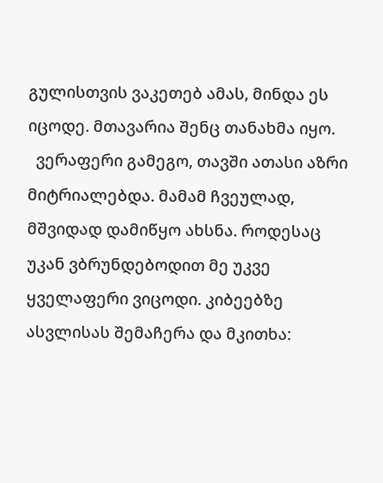გულისთვის ვაკეთებ ამას, მინდა ეს იცოდე. მთავარია შენც თანახმა იყო.
  ვერაფერი გამეგო, თავში ათასი აზრი მიტრიალებდა. მამამ ჩვეულად, მშვიდად დამიწყო ახსნა. როდესაც უკან ვბრუნდებოდით მე უკვე ყველაფერი ვიცოდი. კიბეებზე ასვლისას შემაჩერა და მკითხა: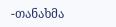-თანახმა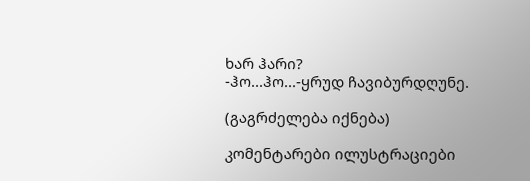ხარ ჰარი?
-ჰო...ჰო...-ყრუდ ჩავიბურდღუნე.

(გაგრძელება იქნება)

კომენტარები ილუსტრაციები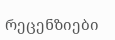რეცენზიები